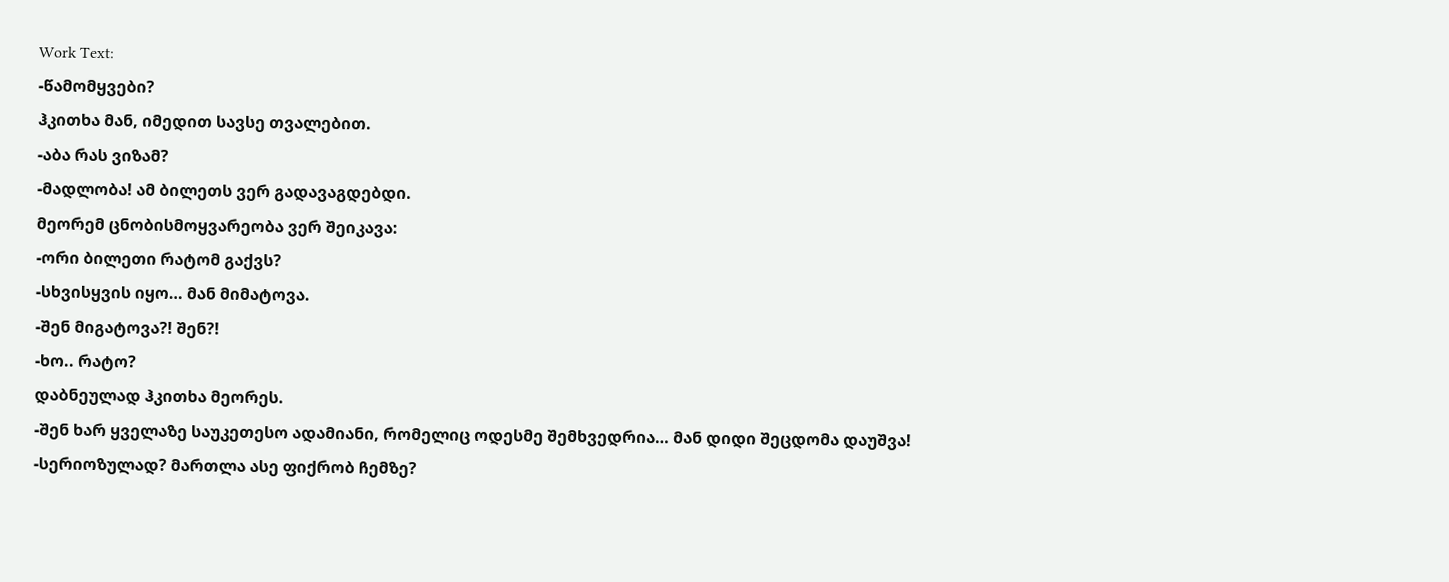Work Text:
-წამომყვები?
ჰკითხა მან, იმედით სავსე თვალებით.
-აბა რას ვიზამ?
-მადლობა! ამ ბილეთს ვერ გადავაგდებდი.
მეორემ ცნობისმოყვარეობა ვერ შეიკავა:
-ორი ბილეთი რატომ გაქვს?
-სხვისყვის იყო… მან მიმატოვა.
-შენ მიგატოვა?! შენ?!
-ხო.. რატო?
დაბნეულად ჰკითხა მეორეს.
-შენ ხარ ყველაზე საუკეთესო ადამიანი, რომელიც ოდესმე შემხვედრია… მან დიდი შეცდომა დაუშვა!
-სერიოზულად? მართლა ასე ფიქრობ ჩემზე?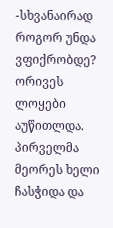-სხვანაირად როგორ უნდა ვფიქრობდე?
ორივეს ლოყები აუწითლდა. პირველმა მეორეს ხელი ჩასჭიდა და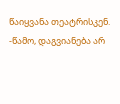წაიყვანა თეატრისკენ.
-წამო, დაგვიანება არ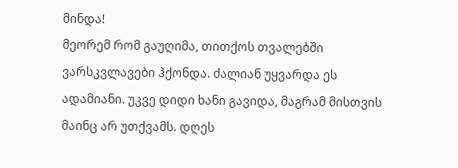მინდა!
მეორემ რომ გაუღიმა, თითქოს თვალებში ვარსკვლავები ჰქონდა. ძალიან უყვარდა ეს ადამიანი. უკვე დიდი ხანი გავიდა, მაგრამ მისთვის მაინც არ უთქვამს. დღეს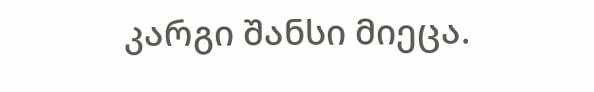კარგი შანსი მიეცა.